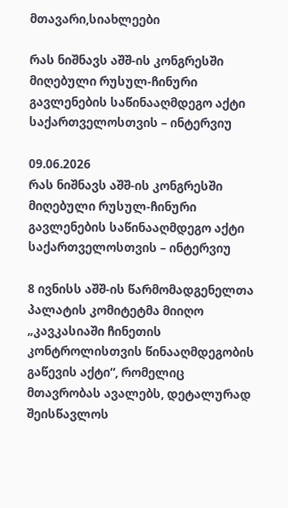მთავარი,სიახლეები

რას ნიშნავს აშშ-ის კონგრესში მიღებული რუსულ-ჩინური გავლენების საწინააღმდეგო აქტი საქართველოსთვის – ინტერვიუ

09.06.2026
რას ნიშნავს აშშ-ის კონგრესში მიღებული რუსულ-ჩინური გავლენების საწინააღმდეგო აქტი საქართველოსთვის – ინტერვიუ

8 ივნისს აშშ-ის წარმომადგენელთა პალატის კომიტეტმა მიიღო „კავკასიაში ჩინეთის კონტროლისთვის წინააღმდეგობის გაწევის აქტი“, რომელიც მთავრობას ავალებს, დეტალურად შეისწავლოს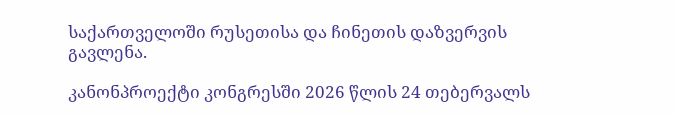საქართველოში რუსეთისა და ჩინეთის დაზვერვის გავლენა.

კანონპროექტი კონგრესში 2026 წლის 24 თებერვალს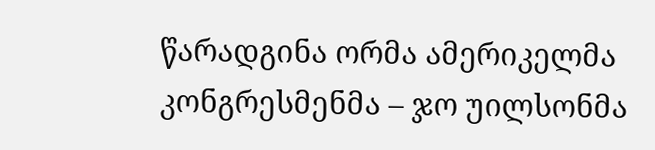წარადგინა ორმა ამერიკელმა კონგრესმენმა – ჯო უილსონმა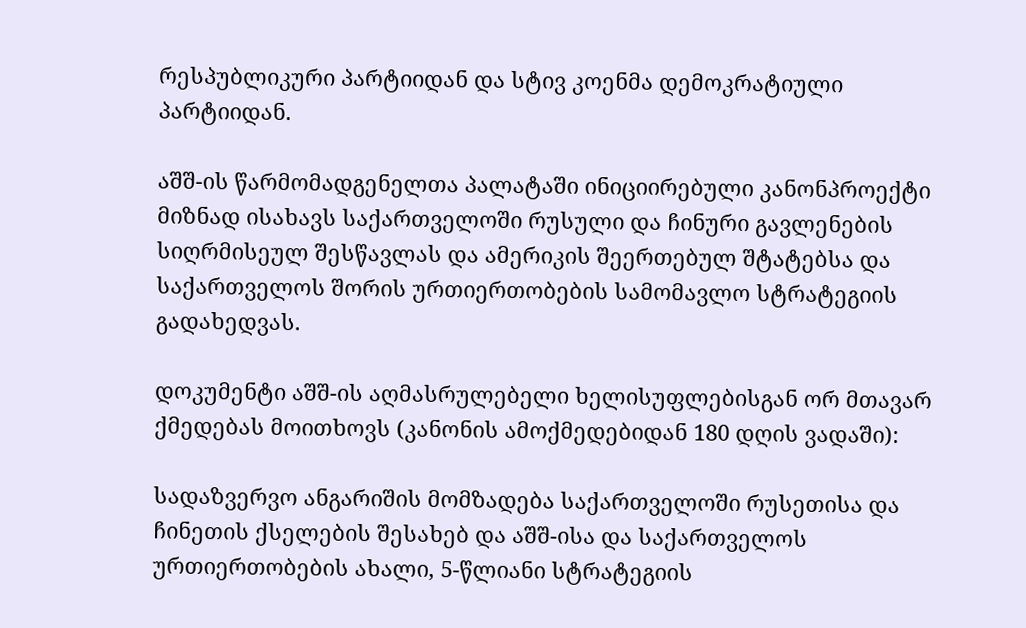რესპუბლიკური პარტიიდან და სტივ კოენმა დემოკრატიული პარტიიდან.

აშშ-ის წარმომადგენელთა პალატაში ინიციირებული კანონპროექტი მიზნად ისახავს საქართველოში რუსული და ჩინური გავლენების სიღრმისეულ შესწავლას და ამერიკის შეერთებულ შტატებსა და საქართველოს შორის ურთიერთობების სამომავლო სტრატეგიის გადახედვას.

დოკუმენტი აშშ-ის აღმასრულებელი ხელისუფლებისგან ორ მთავარ ქმედებას მოითხოვს (კანონის ამოქმედებიდან 180 დღის ვადაში):

სადაზვერვო ანგარიშის მომზადება საქართველოში რუსეთისა და ჩინეთის ქსელების შესახებ და აშშ-ისა და საქართველოს ურთიერთობების ახალი, 5-წლიანი სტრატეგიის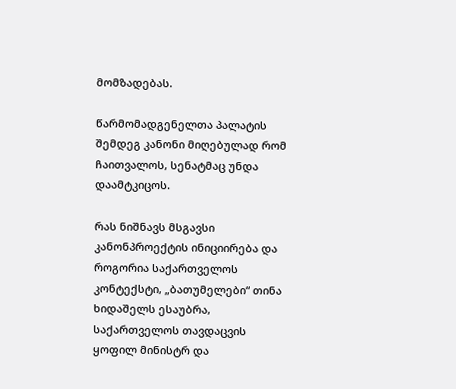მომზადებას.

წარმომადგენელთა პალატის შემდეგ კანონი მიღებულად რომ ჩაითვალოს, სენატმაც უნდა დაამტკიცოს.

რას ნიშნავს მსგავსი კანონპროექტის ინიციირება და როგორია საქართველოს კონტექსტი, „ბათუმელები“ თინა ხიდაშელს ესაუბრა, საქართველოს თავდაცვის ყოფილ მინისტრ და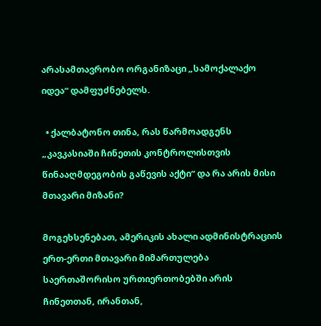არასამთავრობო ორგანიზაცი „სამოქალაქო იდეა“ დამფუძნებელს.

  • ქალბატონო თინა, რას წარმოადგენს „კავკასიაში ჩინეთის კონტროლისთვის წინააღმდეგობის გაწევის აქტი“ და რა არის მისი მთავარი მიზანი?

მოგეხსენებათ, ამერიკის ახალი ადმინისტრაციის ერთ-ერთი მთავარი მიმართულება საერთაშორისო ურთიერთობებში არის ჩინეთთან, ირანთან,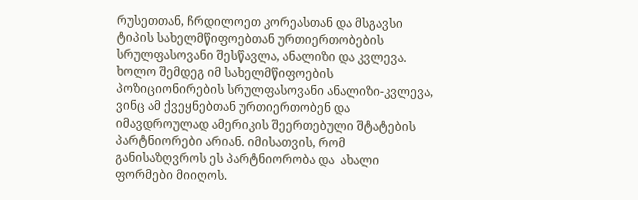რუსეთთან, ჩრდილოეთ კორეასთან და მსგავსი ტიპის სახელმწიფოებთან ურთიერთობების სრულფასოვანი შესწავლა, ანალიზი და კვლევა. ხოლო შემდეგ იმ სახელმწიფოების პოზიციონირების სრულფასოვანი ანალიზი-კვლევა, ვინც ამ ქვეყნებთან ურთიერთობენ და იმავდროულად ამერიკის შეერთებული შტატების პარტნიორები არიან. იმისათვის, რომ განისაზღვროს ეს პარტნიორობა და  ახალი ფორმები მიიღოს.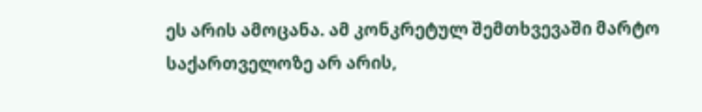ეს არის ამოცანა. ამ კონკრეტულ შემთხვევაში მარტო საქართველოზე არ არის,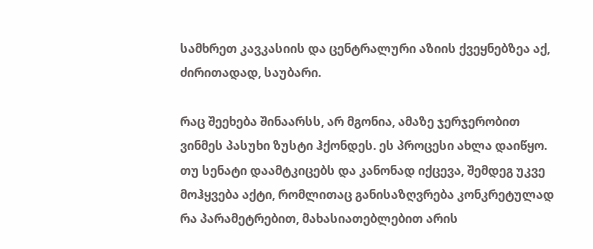სამხრეთ კავკასიის და ცენტრალური აზიის ქვეყნებზეა აქ, ძირითადად, საუბარი.

რაც შეეხება შინაარსს, არ მგონია, ამაზე ჯერჯერობით ვინმეს პასუხი ზუსტი ჰქონდეს. ეს პროცესი ახლა დაიწყო. თუ სენატი დაამტკიცებს და კანონად იქცევა, შემდეგ უკვე მოჰყვება აქტი, რომლითაც განისაზღვრება კონკრეტულად რა პარამეტრებით, მახასიათებლებით არის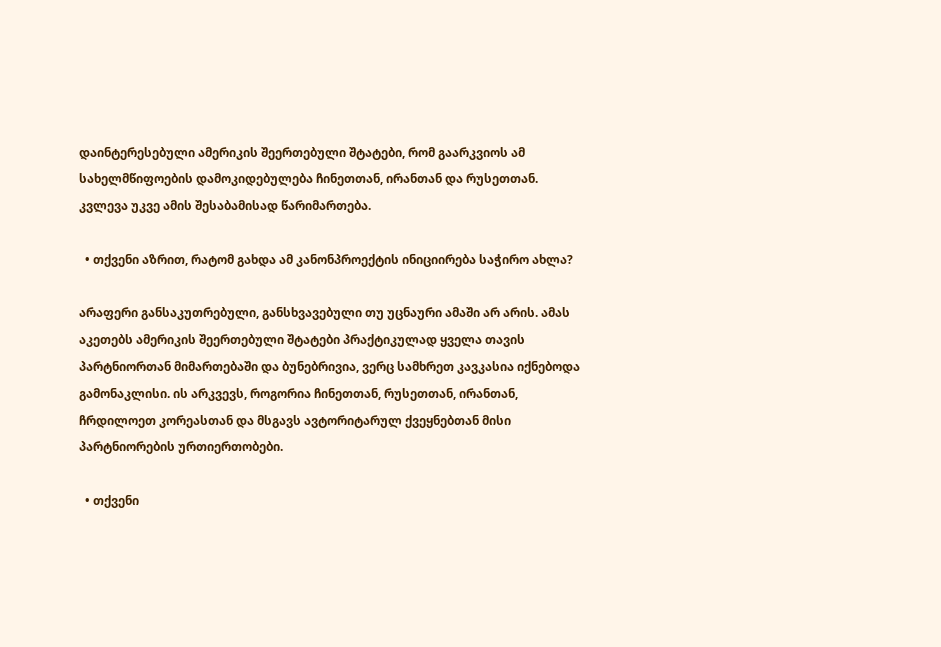დაინტერესებული ამერიკის შეერთებული შტატები, რომ გაარკვიოს ამ სახელმწიფოების დამოკიდებულება ჩინეთთან, ირანთან და რუსეთთან. კვლევა უკვე ამის შესაბამისად წარიმართება.

  • თქვენი აზრით, რატომ გახდა ამ კანონპროექტის ინიციირება საჭირო ახლა?

არაფერი განსაკუთრებული, განსხვავებული თუ უცნაური ამაში არ არის. ამას აკეთებს ამერიკის შეერთებული შტატები პრაქტიკულად ყველა თავის პარტნიორთან მიმართებაში და ბუნებრივია, ვერც სამხრეთ კავკასია იქნებოდა გამონაკლისი. ის არკვევს, როგორია ჩინეთთან, რუსეთთან, ირანთან, ჩრდილოეთ კორეასთან და მსგავს ავტორიტარულ ქვეყნებთან მისი პარტნიორების ურთიერთობები.

  • თქვენი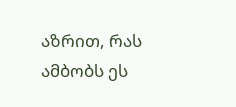აზრით, რას ამბობს ეს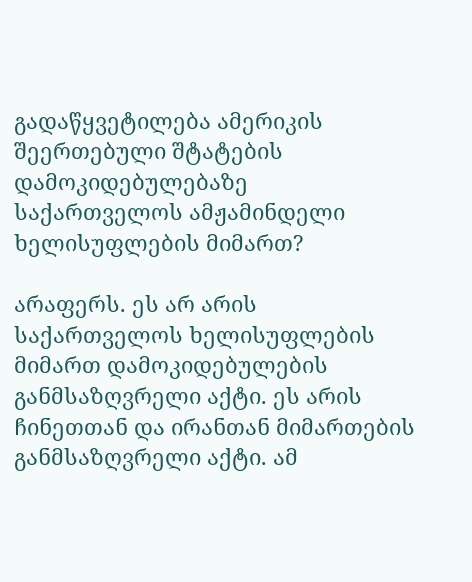გადაწყვეტილება ამერიკის შეერთებული შტატების დამოკიდებულებაზე საქართველოს ამჟამინდელი ხელისუფლების მიმართ?

არაფერს. ეს არ არის საქართველოს ხელისუფლების მიმართ დამოკიდებულების განმსაზღვრელი აქტი. ეს არის ჩინეთთან და ირანთან მიმართების განმსაზღვრელი აქტი. ამ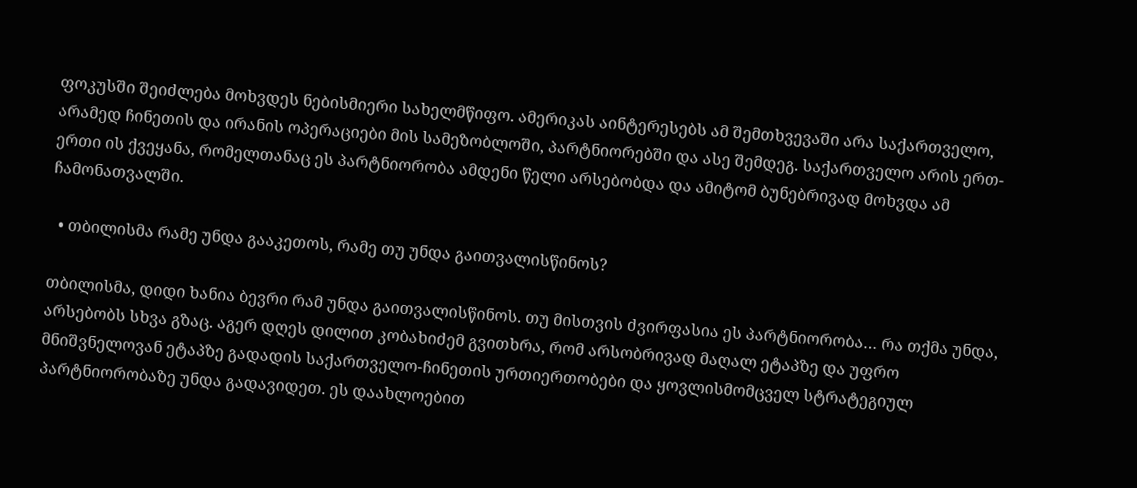ფოკუსში შეიძლება მოხვდეს ნებისმიერი სახელმწიფო. ამერიკას აინტერესებს ამ შემთხვევაში არა საქართველო, არამედ ჩინეთის და ირანის ოპერაციები მის სამეზობლოში, პარტნიორებში და ასე შემდეგ. საქართველო არის ერთ-ერთი ის ქვეყანა, რომელთანაც ეს პარტნიორობა ამდენი წელი არსებობდა და ამიტომ ბუნებრივად მოხვდა ამ ჩამონათვალში.

  • თბილისმა რამე უნდა გააკეთოს, რამე თუ უნდა გაითვალისწინოს?

თბილისმა, დიდი ხანია ბევრი რამ უნდა გაითვალისწინოს. თუ მისთვის ძვირფასია ეს პარტნიორობა… რა თქმა უნდა, არსებობს სხვა გზაც. აგერ დღეს დილით კობახიძემ გვითხრა, რომ არსობრივად მაღალ ეტაპზე და უფრო მნიშვნელოვან ეტაპზე გადადის საქართველო-ჩინეთის ურთიერთობები და ყოვლისმომცველ სტრატეგიულ პარტნიორობაზე უნდა გადავიდეთ. ეს დაახლოებით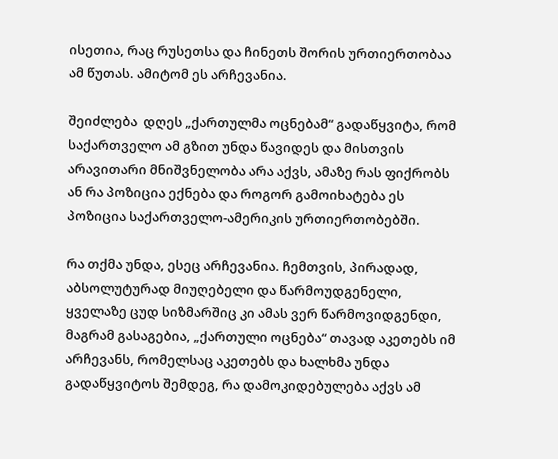ისეთია, რაც რუსეთსა და ჩინეთს შორის ურთიერთობაა ამ წუთას. ამიტომ ეს არჩევანია.

შეიძლება  დღეს „ქართულმა ოცნებამ“ გადაწყვიტა, რომ საქართველო ამ გზით უნდა წავიდეს და მისთვის არავითარი მნიშვნელობა არა აქვს, ამაზე რას ფიქრობს ან რა პოზიცია ექნება და როგორ გამოიხატება ეს პოზიცია საქართველო-ამერიკის ურთიერთობებში.

რა თქმა უნდა, ესეც არჩევანია. ჩემთვის, პირადად, აბსოლუტურად მიუღებელი და წარმოუდგენელი, ყველაზე ცუდ სიზმარშიც კი ამას ვერ წარმოვიდგენდი, მაგრამ გასაგებია, „ქართული ოცნება“ თავად აკეთებს იმ არჩევანს, რომელსაც აკეთებს და ხალხმა უნდა გადაწყვიტოს შემდეგ, რა დამოკიდებულება აქვს ამ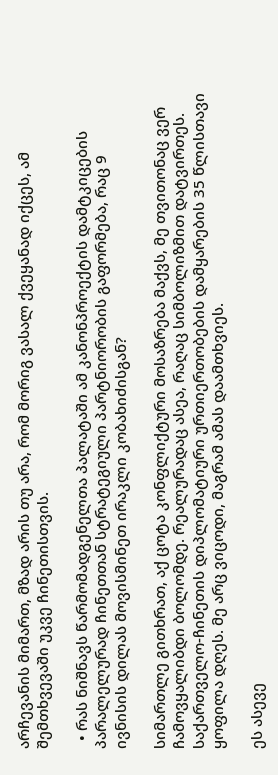არჩევანის მიმართ, მზად არის თუ არა, რომ მორიგ ვასალ ქვეყანად იქცეს, ამ შემთხვევაში უკვე ჩინეთისთვის.

  • რას ნიშნავს წარმომადგენელთა პალატაში ამ კანონპროექტის დამტკიცების პარალელურად ჩინეთთან სტრატეგიული პარტნიორობის გაფორმება, რაც 9 ივნისის დილას მოვისმინეთ ირაკლი კობახიძისგან?

სიმართლე გითხრათ, აქ ცოტა კონფლიქტური მოსაზრება მაქვს, მე თვითონაც ვერ ჩამოვყალიბდი ბოლომდე. რეალურადაც ასეა, რაღაც სიმბოლიზმით დატვირთეს. საქართველო-ჩინეთის დიპლომატიური ურთიერთობების დამყარების 35 წლისთავი ყოფილა დღეს. მე არც ვიცოდი, მაგრამ ამას დაამთხვიეს.

ეს ასევე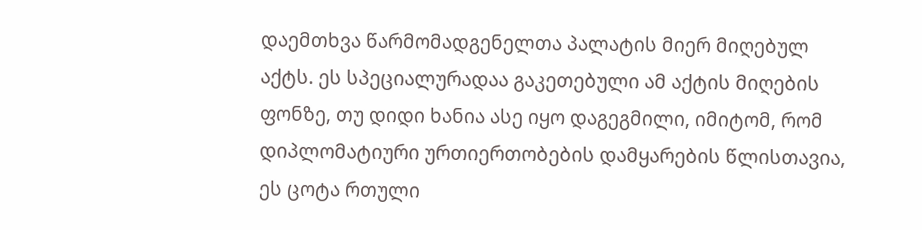დაემთხვა წარმომადგენელთა პალატის მიერ მიღებულ აქტს. ეს სპეციალურადაა გაკეთებული ამ აქტის მიღების ფონზე, თუ დიდი ხანია ასე იყო დაგეგმილი, იმიტომ, რომ დიპლომატიური ურთიერთობების დამყარების წლისთავია, ეს ცოტა რთული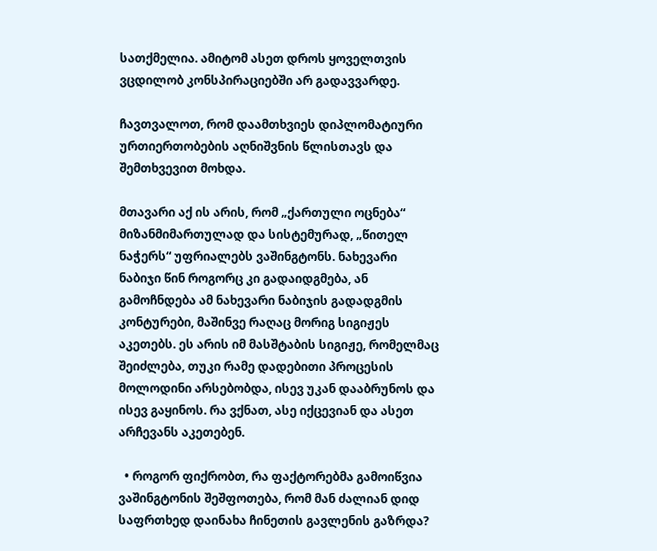სათქმელია. ამიტომ ასეთ დროს ყოველთვის ვცდილობ კონსპირაციებში არ გადავვარდე.

ჩავთვალოთ, რომ დაამთხვიეს დიპლომატიური ურთიერთობების აღნიშვნის წლისთავს და შემთხვევით მოხდა.

მთავარი აქ ის არის, რომ „ქართული ოცნება“ მიზანმიმართულად და სისტემურად, „წითელ ნაჭერს“ უფრიალებს ვაშინგტონს. ნახევარი ნაბიჯი წინ როგორც კი გადაიდგმება, ან გამოჩნდება ამ ნახევარი ნაბიჯის გადადგმის კონტურები, მაშინვე რაღაც მორიგ სიგიჟეს აკეთებს. ეს არის იმ მასშტაბის სიგიჟე, რომელმაც შეიძლება, თუკი რამე დადებითი პროცესის მოლოდინი არსებობდა, ისევ უკან დააბრუნოს და ისევ გაყინოს. რა ვქნათ, ასე იქცევიან და ასეთ არჩევანს აკეთებენ.

  • როგორ ფიქრობთ, რა ფაქტორებმა გამოიწვია ვაშინგტონის შეშფოთება, რომ მან ძალიან დიდ საფრთხედ დაინახა ჩინეთის გავლენის გაზრდა?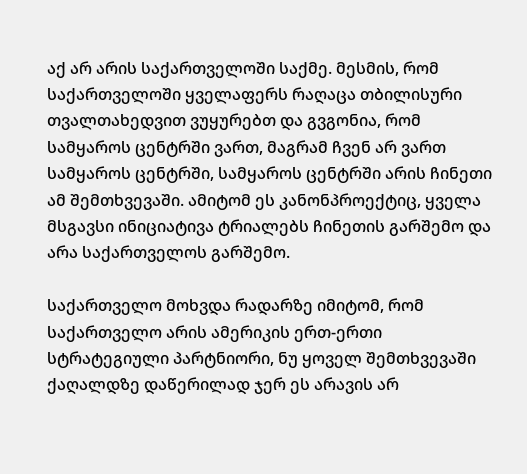აქ არ არის საქართველოში საქმე. მესმის, რომ საქართველოში ყველაფერს რაღაცა თბილისური თვალთახედვით ვუყურებთ და გვგონია, რომ სამყაროს ცენტრში ვართ, მაგრამ ჩვენ არ ვართ სამყაროს ცენტრში, სამყაროს ცენტრში არის ჩინეთი ამ შემთხვევაში. ამიტომ ეს კანონპროექტიც, ყველა მსგავსი ინიციატივა ტრიალებს ჩინეთის გარშემო და არა საქართველოს გარშემო.

საქართველო მოხვდა რადარზე იმიტომ, რომ საქართველო არის ამერიკის ერთ-ერთი სტრატეგიული პარტნიორი, ნუ ყოველ შემთხვევაში ქაღალდზე დაწერილად ჯერ ეს არავის არ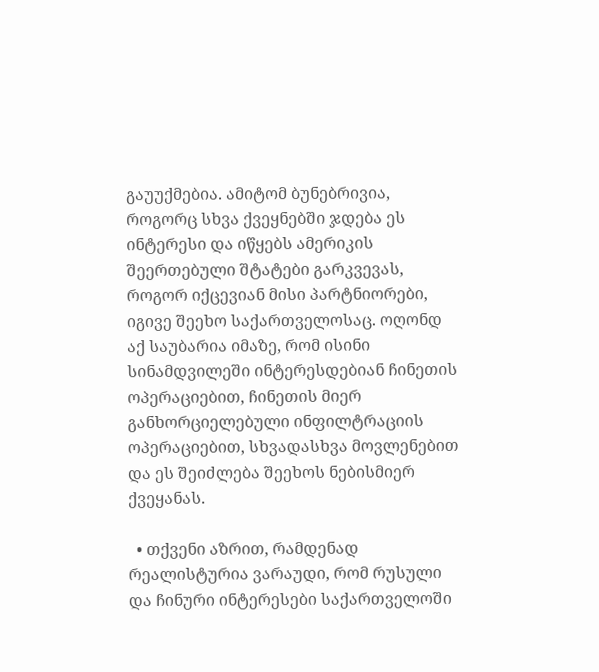გაუუქმებია. ამიტომ ბუნებრივია, როგორც სხვა ქვეყნებში ჯდება ეს ინტერესი და იწყებს ამერიკის შეერთებული შტატები გარკვევას, როგორ იქცევიან მისი პარტნიორები, იგივე შეეხო საქართველოსაც. ოღონდ აქ საუბარია იმაზე, რომ ისინი სინამდვილეში ინტერესდებიან ჩინეთის ოპერაციებით, ჩინეთის მიერ განხორციელებული ინფილტრაციის ოპერაციებით, სხვადასხვა მოვლენებით და ეს შეიძლება შეეხოს ნებისმიერ ქვეყანას.

  • თქვენი აზრით, რამდენად რეალისტურია ვარაუდი, რომ რუსული და ჩინური ინტერესები საქართველოში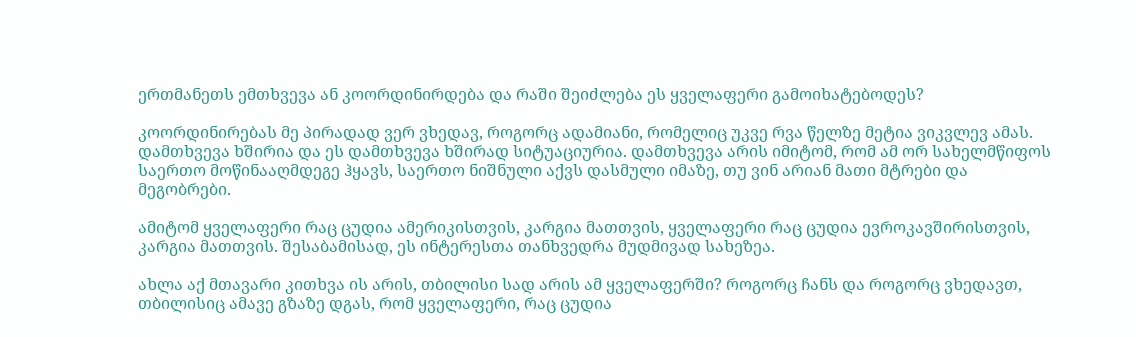ერთმანეთს ემთხვევა ან კოორდინირდება და რაში შეიძლება ეს ყველაფერი გამოიხატებოდეს?

კოორდინირებას მე პირადად ვერ ვხედავ, როგორც ადამიანი, რომელიც უკვე რვა წელზე მეტია ვიკვლევ ამას. დამთხვევა ხშირია და ეს დამთხვევა ხშირად სიტუაციურია. დამთხვევა არის იმიტომ, რომ ამ ორ სახელმწიფოს საერთო მოწინააღმდეგე ჰყავს, საერთო ნიშნული აქვს დასმული იმაზე, თუ ვინ არიან მათი მტრები და მეგობრები.

ამიტომ ყველაფერი რაც ცუდია ამერიკისთვის, კარგია მათთვის, ყველაფერი რაც ცუდია ევროკავშირისთვის, კარგია მათთვის. შესაბამისად, ეს ინტერესთა თანხვედრა მუდმივად სახეზეა.

ახლა აქ მთავარი კითხვა ის არის, თბილისი სად არის ამ ყველაფერში? როგორც ჩანს და როგორც ვხედავთ, თბილისიც ამავე გზაზე დგას, რომ ყველაფერი, რაც ცუდია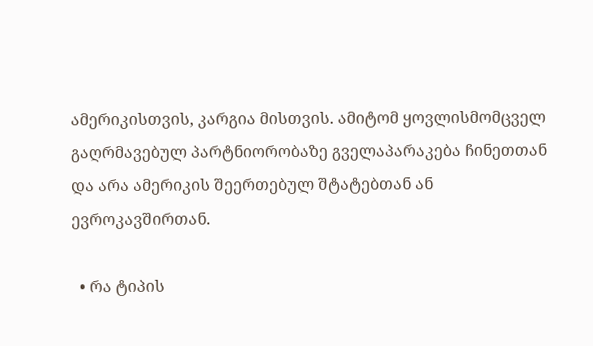ამერიკისთვის, კარგია მისთვის. ამიტომ ყოვლისმომცველ გაღრმავებულ პარტნიორობაზე გველაპარაკება ჩინეთთან და არა ამერიკის შეერთებულ შტატებთან ან ევროკავშირთან.

  • რა ტიპის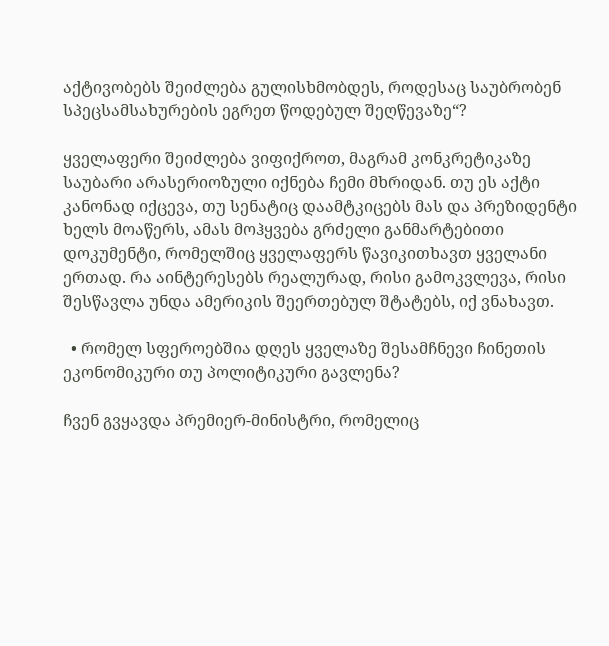აქტივობებს შეიძლება გულისხმობდეს, როდესაც საუბრობენ სპეცსამსახურების ეგრეთ წოდებულ შეღწევაზე“?

ყველაფერი შეიძლება ვიფიქროთ, მაგრამ კონკრეტიკაზე საუბარი არასერიოზული იქნება ჩემი მხრიდან. თუ ეს აქტი კანონად იქცევა, თუ სენატიც დაამტკიცებს მას და პრეზიდენტი ხელს მოაწერს, ამას მოჰყვება გრძელი განმარტებითი დოკუმენტი, რომელშიც ყველაფერს წავიკითხავთ ყველანი ერთად. რა აინტერესებს რეალურად, რისი გამოკვლევა, რისი შესწავლა უნდა ამერიკის შეერთებულ შტატებს, იქ ვნახავთ.

  • რომელ სფეროებშია დღეს ყველაზე შესამჩნევი ჩინეთის ეკონომიკური თუ პოლიტიკური გავლენა?

ჩვენ გვყავდა პრემიერ-მინისტრი, რომელიც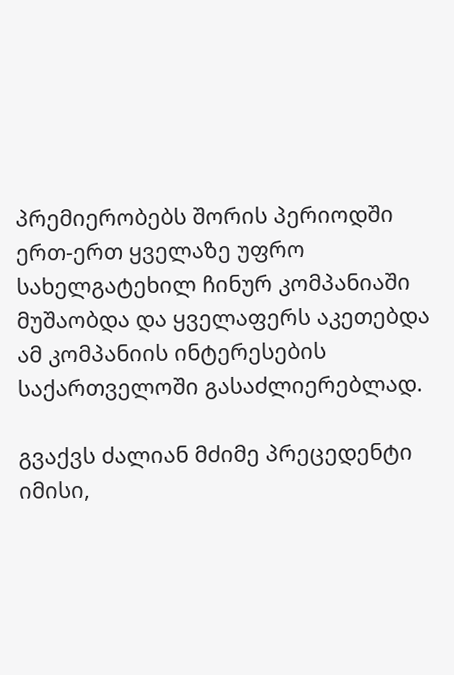პრემიერობებს შორის პერიოდში ერთ-ერთ ყველაზე უფრო სახელგატეხილ ჩინურ კომპანიაში მუშაობდა და ყველაფერს აკეთებდა ამ კომპანიის ინტერესების საქართველოში გასაძლიერებლად.

გვაქვს ძალიან მძიმე პრეცედენტი იმისი,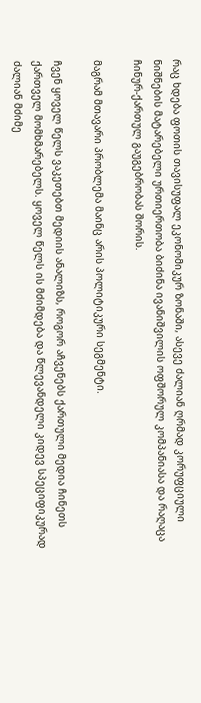რაც ხდება ფოთის თავისუფალ ეკონომიკურ ზონაში, ასევე ძალიან ღრმად კორუფციული ნიშნების მატარებელი ურთიერთობა ბიძინა ივანიშვილის ოფშორულ კომპანიასა და რაღაცა ჩინურ-ქართულ გაუგებრობას შორის.

მაგრამ მთავარი პრობლემა მაინც არის პოლიტიკური სეგმენტი.

ჩვენ ყოველ წელს ვაკეთებთ მედიის ანალიზს, როგორ აჩვენებს ქართული მედია ჩინეთს ქართველ მომხმარებელს. ყოველ წელს ის მძიმდება და წლევანდელი კიდევ სპეციფიკურად ძალიან მძიმე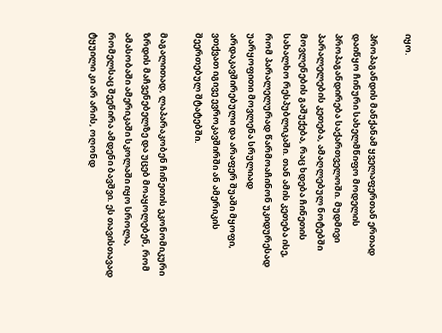იყო.

პროპაგანდის მანქანამ ყველაფერთან ერთად დაიწყო ჩინური სახელმწიფო მოდელის პროპაგანდირება საქართველოში. მუდმივი პარალელების კეთება, ამაღლებულ ნოტებში მოვლენების გაშუქება, რაც ხდება ჩინეთის სახალხო რესპუბლიკაში. თან ამის კეთება ისე, რომ პარალელურად წარმოაჩინონ უკიდურესად უარყოფითი მოვლენა სრულიად არდაკავშირებული და არაფერ შუაში მყოფი, ვთქვათ იგივე ევროკავშირში ან ამერიკის შეერთებულ შტატებში.

მაგალითად, ლაპარაკობენ ჩინეთის ეკონომიკური ზრდის მაჩვენებელზე და უცებ მოაყოლებენ, რომ ამასობაში ამერიკაში სკოლაში იყო სროლა, რომელსაც შეეწირა ამდენი ბავშვი. ეს თავისთავად ტყუილი კი არ არის, ოღონდ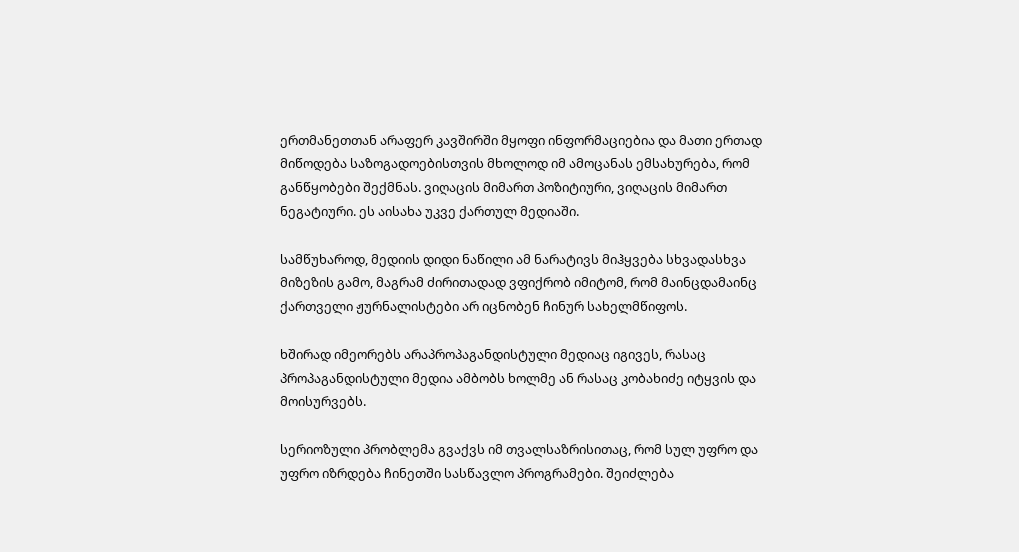ერთმანეთთან არაფერ კავშირში მყოფი ინფორმაციებია და მათი ერთად მიწოდება საზოგადოებისთვის მხოლოდ იმ ამოცანას ემსახურება, რომ განწყობები შექმნას. ვიღაცის მიმართ პოზიტიური, ვიღაცის მიმართ ნეგატიური. ეს აისახა უკვე ქართულ მედიაში.

სამწუხაროდ, მედიის დიდი ნაწილი ამ ნარატივს მიჰყვება სხვადასხვა მიზეზის გამო, მაგრამ ძირითადად ვფიქრობ იმიტომ, რომ მაინცდამაინც ქართველი ჟურნალისტები არ იცნობენ ჩინურ სახელმწიფოს.

ხშირად იმეორებს არაპროპაგანდისტული მედიაც იგივეს, რასაც პროპაგანდისტული მედია ამბობს ხოლმე ან რასაც კობახიძე იტყვის და მოისურვებს.

სერიოზული პრობლემა გვაქვს იმ თვალსაზრისითაც, რომ სულ უფრო და უფრო იზრდება ჩინეთში სასწავლო პროგრამები. შეიძლება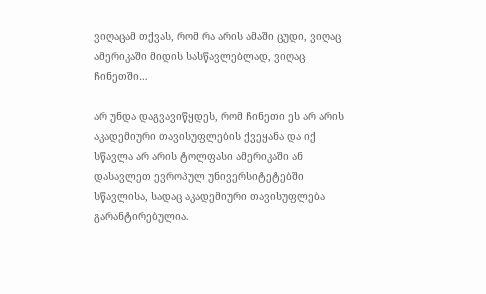ვიღაცამ თქვას, რომ რა არის ამაში ცუდი, ვიღაც ამერიკაში მიდის სასწავლებლად, ვიღაც ჩინეთში…

არ უნდა დაგვავიწყდეს, რომ ჩინეთი ეს არ არის აკადემიური თავისუფლების ქვეყანა და იქ სწავლა არ არის ტოლფასი ამერიკაში ან დასავლეთ ევროპულ უნივერსიტეტებში სწავლისა, სადაც აკადემიური თავისუფლება გარანტირებულია.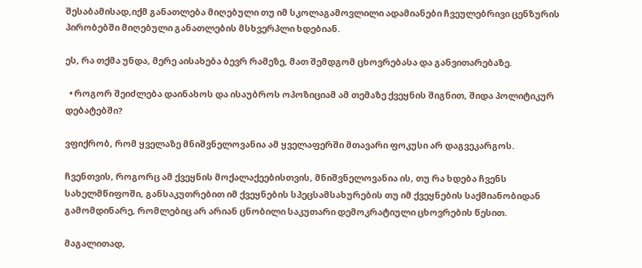შესაბამისად,იქმ განათლება მიღებული თუ იმ სკოლაგამოვლილი ადამიანები ჩვეულებრივი ცენზურის პირობებში მიღებული განათლების მსხვერპლი ხდებიან.

ეს, რა თქმა უნდა, მერე აისახება ბევრ რამეზე, მათ შემდგომ ცხოვრებასა და განვითარებაზე.

  • როგორ შეიძლება დაინახოს და ისაუბროს ოპოზიციამ ამ თემაზე ქვეყნის შიგნით, შიდა პოლიტიკურ დებატებში?

ვფიქრობ, რომ ყველაზე მნიშვნელოვანია ამ ყველაფერში მთავარი ფოკუსი არ დაგვეკარგოს.

ჩვენთვის, როგორც ამ ქვეყნის მოქალაქეებისთვის, მნიშვნელოვანია ის, თუ რა ხდება ჩვენს სახელმწიფოში, განსაკუთრებით იმ ქვეყნების სპეცსამსახურების თუ იმ ქვეყნების საქმიანობიდან გამომდინარე, რომლებიც არ არიან ცნობილი საკუთარი დემოკრატიული ცხოვრების წესით.

მაგალითად,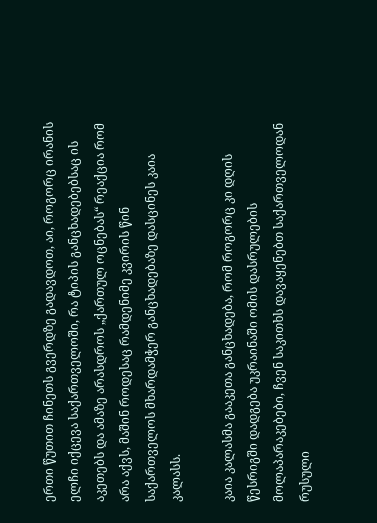ერთი წუთით ჩინეთს გვერდზე გადავდოთ, აი, როგორც ირანის ელჩი იქცევა საქართველოში, რა ტიპის განცხადებებსაც ის აკეთებს და ამაზე არასდროს „ქართულ ოცნებას“ რეაქცია რომ არა აქვს, მაშინ როდესაც რამდენიმე კვირის წინ საქართველოს მხარდამჭერ განცხადებაზე დასცინეს კაია კალასს.

კაია კალასმა გააკეთა განცხადება, რომ როგორც კი დღის წესრიგში დადგება უკრაინაში ომის დასრულების მოლაპარაკებები, ჩვენ საკითხს დავაყენებთ საქართველოდან რუსული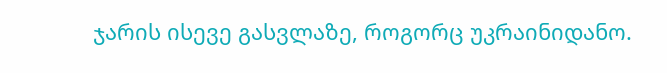ჯარის ისევე გასვლაზე, როგორც უკრაინიდანო.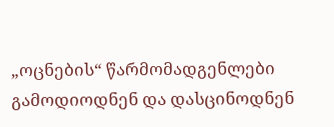„ოცნების“ წარმომადგენლები გამოდიოდნენ და დასცინოდნენ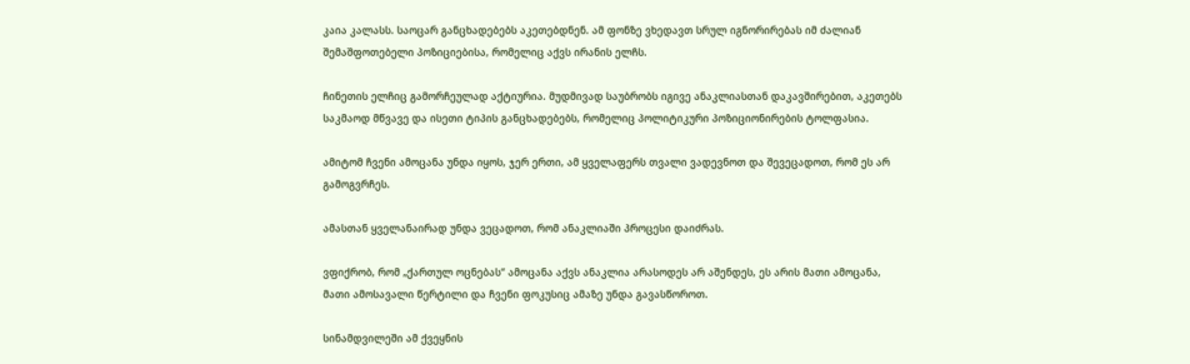კაია კალასს. საოცარ განცხადებებს აკეთებდნენ. ამ ფონზე ვხედავთ სრულ იგნორირებას იმ ძალიან შემაშფოთებელი პოზიციებისა, რომელიც აქვს ირანის ელჩს.

ჩინეთის ელჩიც გამორჩეულად აქტიურია. მუდმივად საუბრობს იგივე ანაკლიასთან დაკავშირებით, აკეთებს საკმაოდ მწვავე და ისეთი ტიპის განცხადებებს, რომელიც პოლიტიკური პოზიციონირების ტოლფასია.

ამიტომ ჩვენი ამოცანა უნდა იყოს, ჯერ ერთი, ამ ყველაფერს თვალი ვადევნოთ და შევეცადოთ, რომ ეს არ გამოგვრჩეს.

ამასთან ყველანაირად უნდა ვეცადოთ, რომ ანაკლიაში პროცესი დაიძრას.

ვფიქრობ, რომ „ქართულ ოცნებას“ ამოცანა აქვს ანაკლია არასოდეს არ აშენდეს, ეს არის მათი ამოცანა, მათი ამოსავალი წერტილი და ჩვენი ფოკუსიც ამაზე უნდა გავასწოროთ.

სინამდვილეში ამ ქვეყნის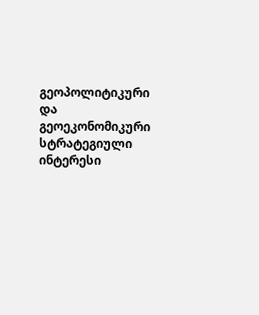გეოპოლიტიკური და გეოეკონომიკური სტრატეგიული ინტერესი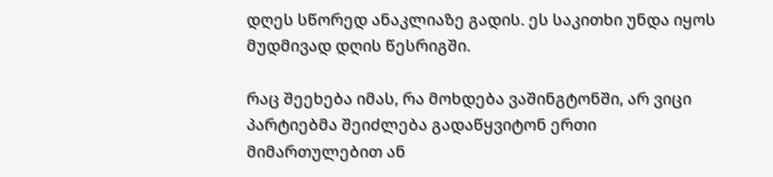დღეს სწორედ ანაკლიაზე გადის. ეს საკითხი უნდა იყოს მუდმივად დღის წესრიგში.

რაც შეეხება იმას, რა მოხდება ვაშინგტონში, არ ვიცი პარტიებმა შეიძლება გადაწყვიტონ ერთი მიმართულებით ან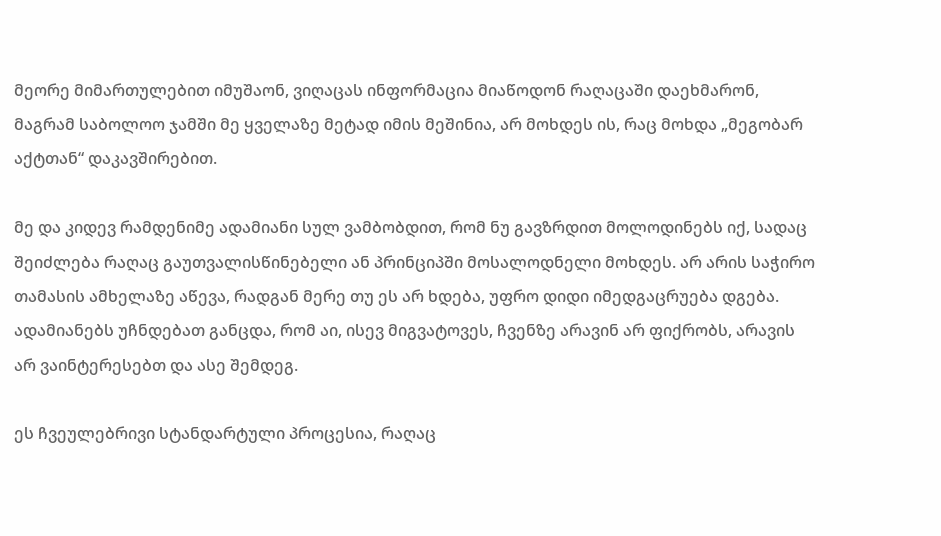მეორე მიმართულებით იმუშაონ, ვიღაცას ინფორმაცია მიაწოდონ რაღაცაში დაეხმარონ, მაგრამ საბოლოო ჯამში მე ყველაზე მეტად იმის მეშინია, არ მოხდეს ის, რაც მოხდა „მეგობარ აქტთან“ დაკავშირებით.

მე და კიდევ რამდენიმე ადამიანი სულ ვამბობდით, რომ ნუ გავზრდით მოლოდინებს იქ, სადაც შეიძლება რაღაც გაუთვალისწინებელი ან პრინციპში მოსალოდნელი მოხდეს. არ არის საჭირო თამასის ამხელაზე აწევა, რადგან მერე თუ ეს არ ხდება, უფრო დიდი იმედგაცრუება დგება. ადამიანებს უჩნდებათ განცდა, რომ აი, ისევ მიგვატოვეს, ჩვენზე არავინ არ ფიქრობს, არავის არ ვაინტერესებთ და ასე შემდეგ.

ეს ჩვეულებრივი სტანდარტული პროცესია, რაღაც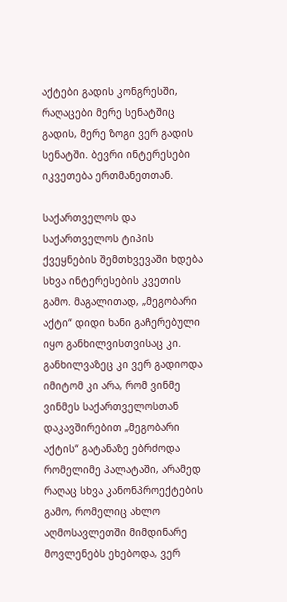აქტები გადის კონგრესში, რაღაცები მერე სენატშიც გადის, მერე ზოგი ვერ გადის სენატში. ბევრი ინტერესები იკვეთება ერთმანეთთან.

საქართველოს და საქართველოს ტიპის ქვეყნების შემთხვევაში ხდება სხვა ინტერესების კვეთის გამო. მაგალითად, „მეგობარი აქტი“ დიდი ხანი გაჩერებული იყო განხილვისთვისაც კი. განხილვაზეც კი ვერ გადიოდა იმიტომ კი არა, რომ ვინმე ვინმეს საქართველოსთან დაკავშირებით „მეგობარი აქტის“ გატანაზე ებრძოდა რომელიმე პალატაში, არამედ რაღაც სხვა კანონპროექტების გამო, რომელიც ახლო აღმოსავლეთში მიმდინარე მოვლენებს ეხებოდა, ვერ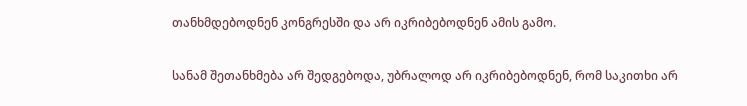თანხმდებოდნენ კონგრესში და არ იკრიბებოდნენ ამის გამო.

სანამ შეთანხმება არ შედგებოდა, უბრალოდ არ იკრიბებოდნენ, რომ საკითხი არ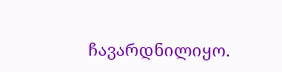ჩავარდნილიყო.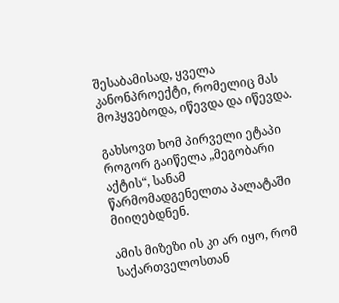შესაბამისად, ყველა კანონპროექტი, რომელიც მას მოჰყვებოდა, იწევდა და იწევდა.

გახსოვთ ხომ პირველი ეტაპი როგორ გაიწელა „მეგობარი აქტის“, სანამ წარმომადგენელთა პალატაში მიიღებდნენ.

ამის მიზეზი ის კი არ იყო, რომ საქართველოსთან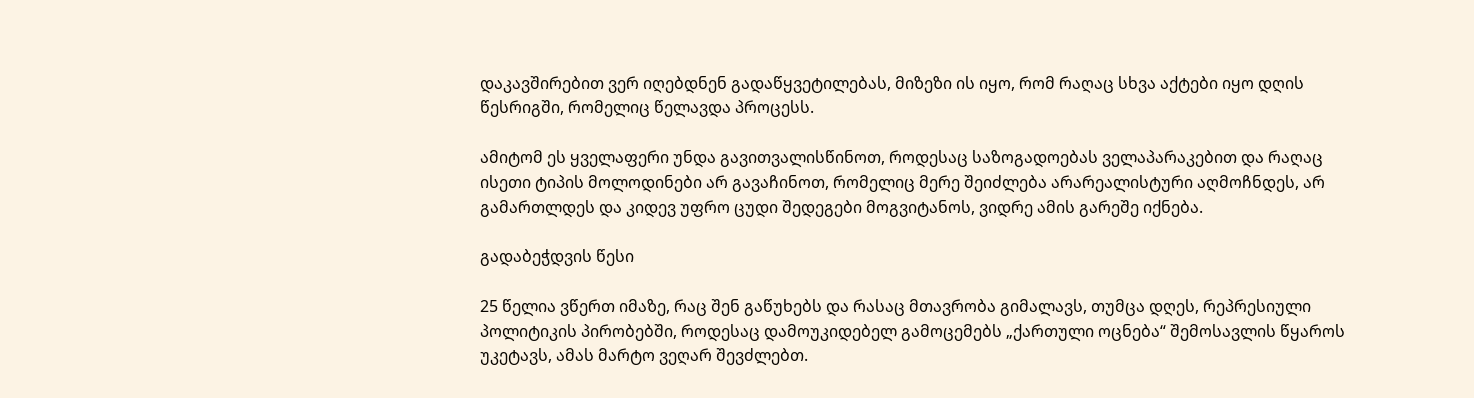დაკავშირებით ვერ იღებდნენ გადაწყვეტილებას, მიზეზი ის იყო, რომ რაღაც სხვა აქტები იყო დღის წესრიგში, რომელიც წელავდა პროცესს.

ამიტომ ეს ყველაფერი უნდა გავითვალისწინოთ, როდესაც საზოგადოებას ველაპარაკებით და რაღაც ისეთი ტიპის მოლოდინები არ გავაჩინოთ, რომელიც მერე შეიძლება არარეალისტური აღმოჩნდეს, არ გამართლდეს და კიდევ უფრო ცუდი შედეგები მოგვიტანოს, ვიდრე ამის გარეშე იქნება.

გადაბეჭდვის წესი

25 წელია ვწერთ იმაზე, რაც შენ გაწუხებს და რასაც მთავრობა გიმალავს, თუმცა დღეს, რეპრესიული პოლიტიკის პირობებში, როდესაც დამოუკიდებელ გამოცემებს „ქართული ოცნება“ შემოსავლის წყაროს უკეტავს, ამას მარტო ვეღარ შევძლებთ.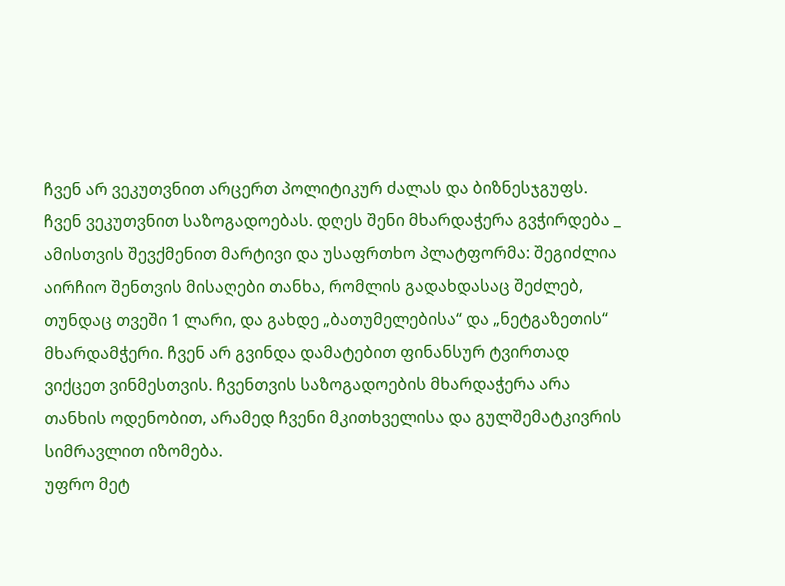ჩვენ არ ვეკუთვნით არცერთ პოლიტიკურ ძალას და ბიზნესჯგუფს. ჩვენ ვეკუთვნით საზოგადოებას. დღეს შენი მხარდაჭერა გვჭირდება _ ამისთვის შევქმენით მარტივი და უსაფრთხო პლატფორმა: შეგიძლია აირჩიო შენთვის მისაღები თანხა, რომლის გადახდასაც შეძლებ, თუნდაც თვეში 1 ლარი, და გახდე „ბათუმელებისა“ და „ნეტგაზეთის“ მხარდამჭერი. ჩვენ არ გვინდა დამატებით ფინანსურ ტვირთად ვიქცეთ ვინმესთვის. ჩვენთვის საზოგადოების მხარდაჭერა არა თანხის ოდენობით, არამედ ჩვენი მკითხველისა და გულშემატკივრის სიმრავლით იზომება.
უფრო მეტ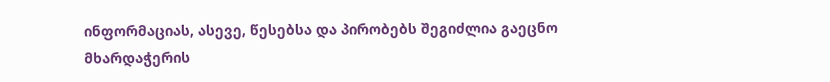ინფორმაციას, ასევე, წესებსა და პირობებს შეგიძლია გაეცნო მხარდაჭერის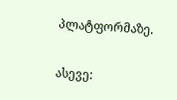პლატფორმაზე.

ასევე: